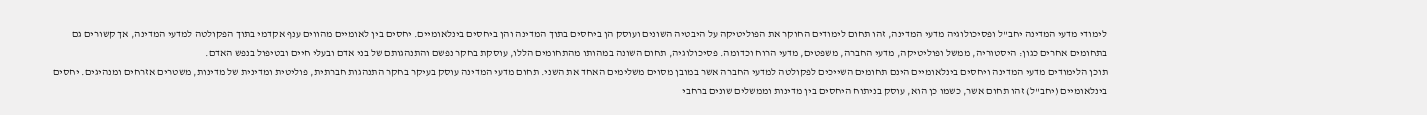לימודי מדעי המדינה יחב"ל ופסיכולוגיה מדעי המדינה, זהו תחום לימודים החוקר את הפוליטיקה על היבטיה השונים ועוסק הן ביחסים בתוך המדינה והן ביחסים בינלאומיים. יחסים בין לאומיים מהווים ענף אקדמי בתוך הפקולטה למדעי המדינה, אך קשורים גם בתחומים אחרים כגון: היסטוריה, ממשל ופוליטיקה, מדעי החברה, משפטים, מדעי הרוח וכדומה. פסיכולוגיה, תחום השונה במהותו מהתחומים הללו, עוסקת בחקר נפשם והתנהגותם של בני אדם ובעלי חיים ובטיפול בנפש האדם.
תוכן הלימודים מדעי המדינה ויחסים בינלאומיים הינם תחומים השייכים לפקולטה למדעי החברה אשר במובן מסוים משלימים האחד את השני. תחום מדעי המדינה עוסק בעיקר בחקר התנהגות חברתית, פוליטית ומדינית של מדינות, משטרים אזרחים ומנהיגים. יחסים בינלאומיים (יחב"ל) זהו תחום אשר, כשמו כן הוא, עוסק בניתוח היחסים בין מדינות וממשלים שונים ברחבי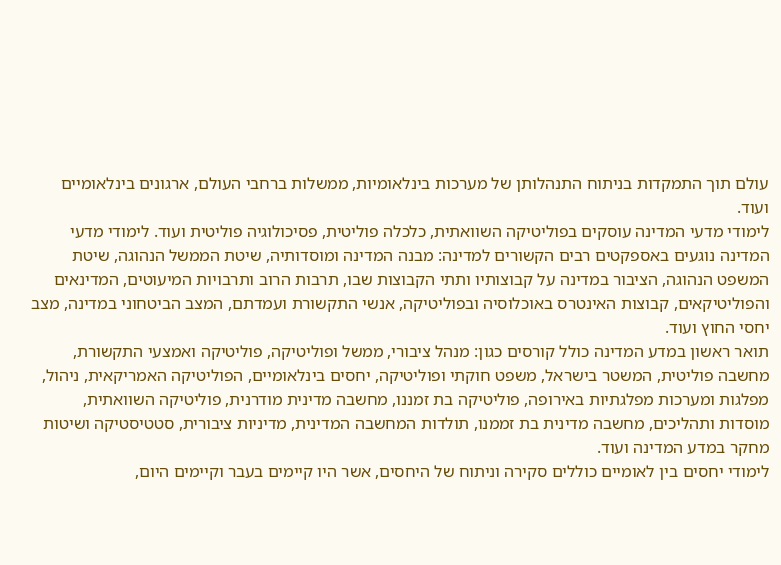עולם תוך התמקדות בניתוח התנהלותן של מערכות בינלאומיות, ממשלות ברחבי העולם, ארגונים בינלאומיים ועוד.
לימודי מדעי המדינה עוסקים בפוליטיקה השוואתית, כלכלה פוליטית, פסיכולוגיה פוליטית ועוד. לימודי מדעי המדינה נוגעים באספקטים רבים הקשורים למדינה: מבנה המדינה ומוסדותיה, שיטת הממשל הנהוגה, שיטת המשפט הנהוגה, הציבור במדינה על קבוצותיו ותתי הקבוצות שבו, תרבות הרוב ותרבויות המיעוטים, המדינאים והפוליטיקאים, קבוצות האינטרס באוכלוסיה ובפוליטיקה, אנשי התקשורת ועמדתם, המצב הביטחוני במדינה, מצב יחסי החוץ ועוד.
תואר ראשון במדע המדינה כולל קורסים כגון: מנהל ציבורי, ממשל ופוליטיקה, פוליטיקה ואמצעי התקשורת, מחשבה פוליטית, המשטר בישראל, משפט חוקתי ופוליטיקה, יחסים בינלאומיים, הפוליטיקה האמריקאית, ניהול, מפלגות ומערכות מפלגתיות באירופה, פוליטיקה בת זמננו, מחשבה מדינית מודרנית, פוליטיקה השוואתית, מוסדות ותהליכים, מחשבה מדינית בת זממנו, תולדות המחשבה המדינית, מדיניות ציבורית, סטטיסטיקה ושיטות מחקר במדע המדינה ועוד.
לימודי יחסים בין לאומיים כוללים סקירה וניתוח של היחסים, אשר היו קיימים בעבר וקיימים היום,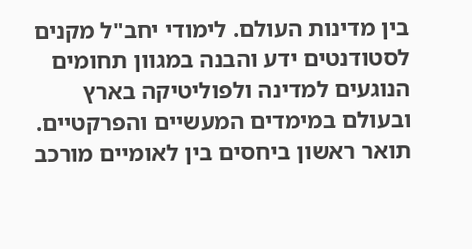בין מדינות העולם. לימודי יחב"ל מקנים לסטודנטים ידע והבנה במגוון תחומים הנוגעים למדינה ולפוליטיקה בארץ ובעולם במימדים המעשיים והפרקטיים.
תואר ראשון ביחסים בין לאומיים מורכב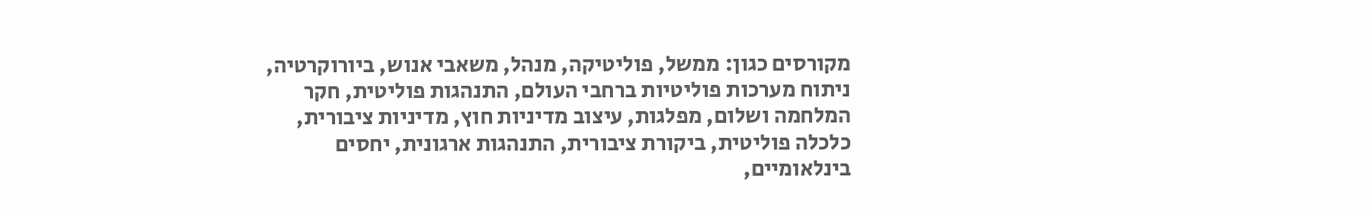מקורסים כגון: ממשל, פוליטיקה, מנהל, משאבי אנוש, ביורוקרטיה, ניתוח מערכות פוליטיות ברחבי העולם, התנהגות פוליטית, חקר המלחמה ושלום, מפלגות, עיצוב מדיניות חוץ, מדיניות ציבורית, כלכלה פוליטית, ביקורת ציבורית, התנהגות ארגונית, יחסים בינלאומיים,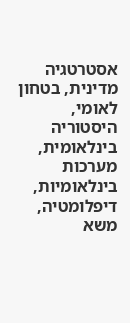אסטרטגיה מדינית, בטחון לאומי, היסטוריה בינלאומית, מערכות בינלאומיות, דיפלומטיה, משא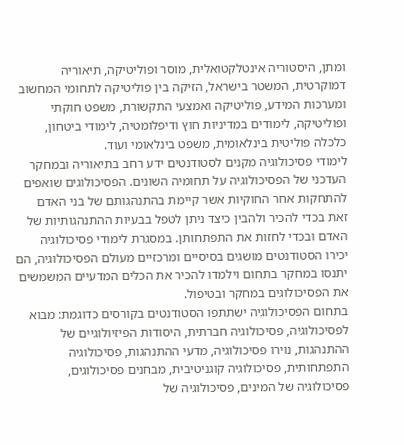ומתן, היסטוריה אינטלקטואלית, מוסר ופוליטיקה, תיאוריה דמוקרטית, המשטר בישראל, הזיקה בין פוליטיקה לתחומי המחשוב ומערכות המידע, פוליטיקה ואמצעי התקשורת, משפט חוקתי ופוליטיקה, לימודים במדיניות חוץ ודיפלומטיה, לימודי ביטחון, כלכלה פוליטית בינלאומית, משפט בינלאומי ועוד.
לימודי פסיכולוגיה מקנים לסטודנטים ידע רחב בתיאוריה ובמחקר העדכני של הפסיכולוגיה על תחומיה השונים. הפסיכולוגים שואפים להתחקות אחר החוקיות אשר קיימת בהתנהגותם של בני האדם זאת בכדי להכיר ולהבין כיצד ניתן לטפל בבעיות ההתנהגותיות של האדם ובכדי לחזות את התפתחותן. במסגרת לימודי פסיכולוגיה יכירו הסטודנטים מושגים בסיסיים ומרכזיים מעולם הפסיכולוגיה, הם יתנסו במחקר בתחום וילמדו להכיר את הכלים המדעיים המשמשים את הפסיכולוגים במחקר ובטיפול.
בתחום הפסיכולוגיה ישתתפו הסטודנטים בקורסים כדוגמת: מבוא לפסיכולוגיה, פסיכולוגיה חברתית, היסודות הפיזיולוגיים של ההתנהגות, נוירו פסיכולוגיה, מדעי ההתנהגות, פסיכולוגיה התפתחותית, פסיכולוגיה קוגניטיבית, מבחנים פסיכולוגים, פסיכולוגיה של המינים, פסיכולוגיה של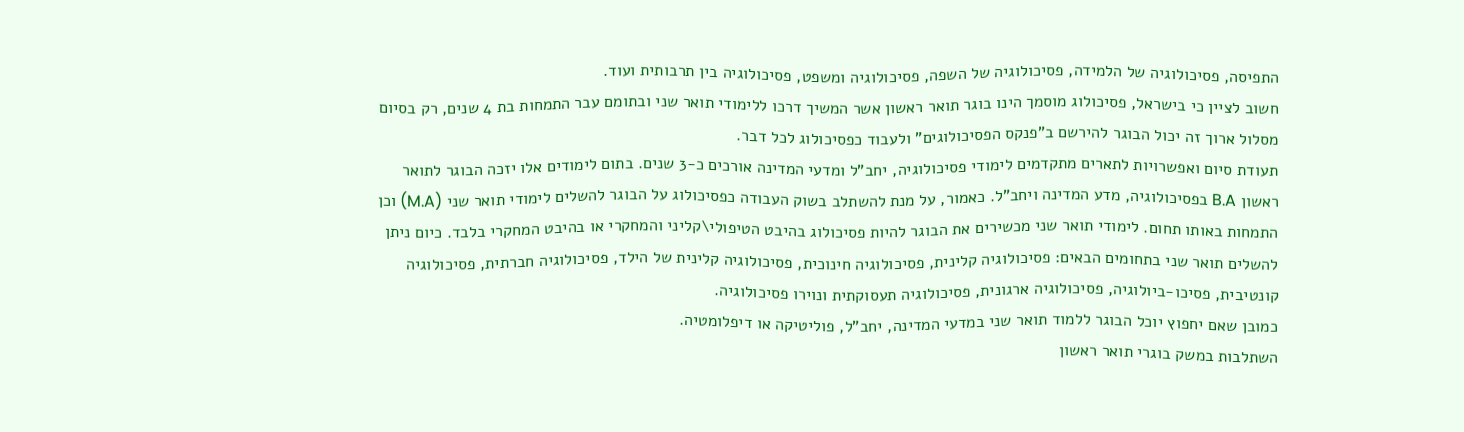התפיסה, פסיכולוגיה של הלמידה, פסיכולוגיה של השפה, פסיכולוגיה ומשפט, פסיכולוגיה בין תרבותית ועוד.
חשוב לציין כי בישראל, פסיכולוג מוסמך הינו בוגר תואר ראשון אשר המשיך דרכו ללימודי תואר שני ובתומם עבר התמחות בת 4 שנים, רק בסיום מסלול ארוך זה יכול הבוגר להירשם ב"פנקס הפסיכולוגים" ולעבוד כפסיכולוג לכל דבר.
תעודת סיום ואפשרויות לתארים מתקדמים לימודי פסיכולוגיה, יחב"ל ומדעי המדינה אורכים כ-3 שנים. בתום לימודים אלו יזכה הבוגר לתואר ראשון B.A בפסיכולוגיה, מדע המדינה ויחב"ל. כאמור, על מנת להשתלב בשוק העבודה כפסיכולוג על הבוגר להשלים לימודי תואר שני (M.A) וכן התמחות באותו תחום. לימודי תואר שני מכשירים את הבוגר להיות פסיכולוג בהיבט הטיפולי\קליני והמחקרי או בהיבט המחקרי בלבד. כיום ניתן להשלים תואר שני בתחומים הבאים: פסיכולוגיה קלינית, פסיכולוגיה חינוכית, פסיכולוגיה קלינית של הילד, פסיכולוגיה חברתית, פסיכולוגיה קונטיבית, פסיכו-ביולוגיה, פסיכולוגיה ארגונית, פסיכולוגיה תעסוקתית ונוירו פסיכולוגיה.
כמובן שאם יחפוץ יוכל הבוגר ללמוד תואר שני במדעי המדינה, יחב"ל, פוליטיקה או דיפלומטיה.
השתלבות במשק בוגרי תואר ראשון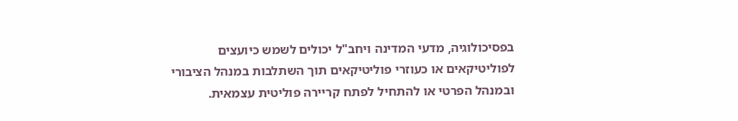בפסיכולוגיה, מדעי המדינה ויחב"ל יכולים לשמש כיועצים לפוליטיקאים או כעוזרי פוליטיקאים תוך השתלבות במנהל הציבורי ובמנהל הפרטי או להתחיל לפתח קריירה פוליטית עצמאית.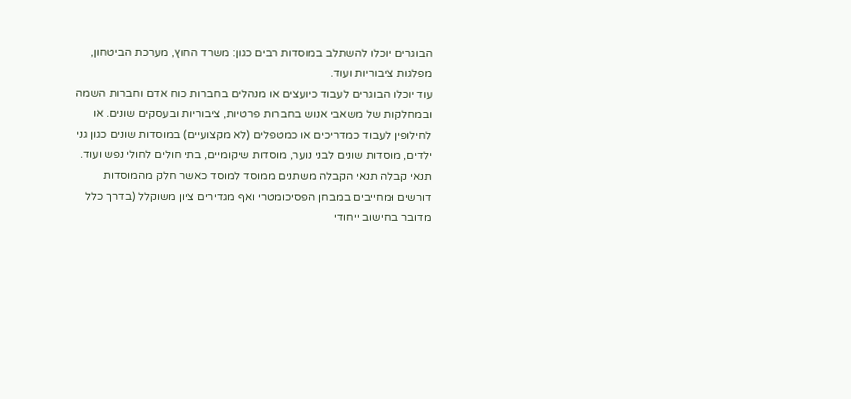הבוגרים יוכלו להשתלב במוסדות רבים כגון: משרד החוץ, מערכת הביטחון, מפלגות ציבוריות ועוד.
עוד יוכלו הבוגרים לעבוד כיועצים או מנהלים בחברות כוח אדם וחברות השמה ובמחלקות של משאבי אנוש בחברות פרטיות, ציבוריות ובעסקים שונים. או לחילופין לעבוד כמדריכים או כמטפלים (לא מקצועיים) במוסדות שונים כגון גני ילדים, מוסדות שונים לבני נוער, מוסדות שיקומיים, בתי חולים לחולי נפש ועוד.
תנאי קבלה תנאי הקבלה משתנים ממוסד למוסד כאשר חלק מהמוסדות דורשים וּמחייבים במבחן הפסיכומטרי ואף מגדירים ציון משוקלל (בדרך כלל מדובר בחישוב ייחודי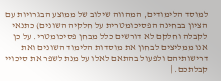למוסד הלימודים, המהווה שילוב של ממוצע הבגרויות עם הציון בבחינה הפסיכומטרית על חלקיה השונים) כתנאי לקבלה וחלקם לא דורשים כלל מבחן פסיכומטרי. על כן אנו ממליצים לבחון את מוסדות הלימוד השונים ואת דרישותיהם ולפעול בהתאם לאלו על מנת לשפר את סיכויי קבלתכם. |